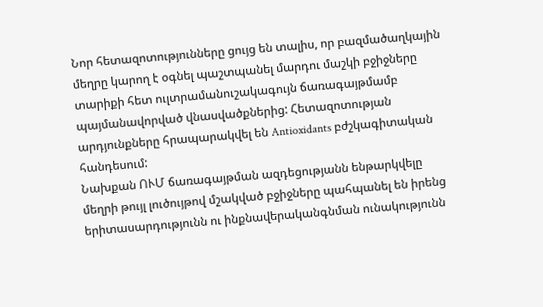Նոր հետազոտությունները ցույց են տալիս, որ բազմածաղկային մեղրը կարող է օգնել պաշտպանել մարդու մաշկի բջիջները տարիքի հետ ուլտրամանուշակագույն ճառագայթմամբ պայմանավորված վնասվածքներից: Հետազոտության արդյունքները հրապարակվել են Antioxidants բժշկագիտական հանդեսում:
Նախքան ՈՒՄ ճառագայթման ազդեցությանն ենթարկվելը մեղրի թույլ լուծույթով մշակված բջիջները պահպանել են իրենց երիտասարդությունն ու ինքնավերականգնման ունակությունն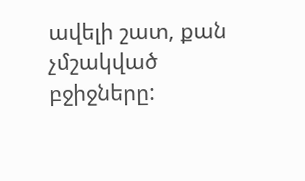ավելի շատ, քան չմշակված բջիջները: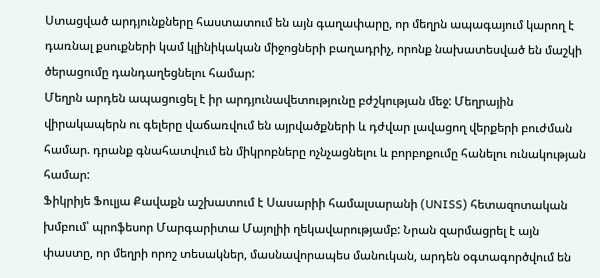Ստացված արդյունքները հաստատում են այն գաղափարը, որ մեղրն ապագայում կարող է դառնալ քսուքների կամ կլինիկական միջոցների բաղադրիչ, որոնք նախատեսված են մաշկի ծերացումը դանդաղեցնելու համար:
Մեղրն արդեն ապացուցել է իր արդյունավետությունը բժշկության մեջ: Մեղրային վիրակապերն ու գելերը վաճառվում են այրվածքների և դժվար լավացող վերքերի բուժման համար. դրանք գնահատվում են միկրոբները ոչնչացնելու և բորբոքումը հանելու ունակության համար:
Ֆիկրիյե Ֆուլյա Քավաքն աշխատում է Սասարիի համալսարանի (UNISS) հետազոտական խմբում՝ պրոֆեսոր Մարգարիտա Մայոլիի ղեկավարությամբ: Նրան զարմացրել է այն փաստը, որ մեղրի որոշ տեսակներ, մասնավորապես մանուկան, արդեն օգտագործվում են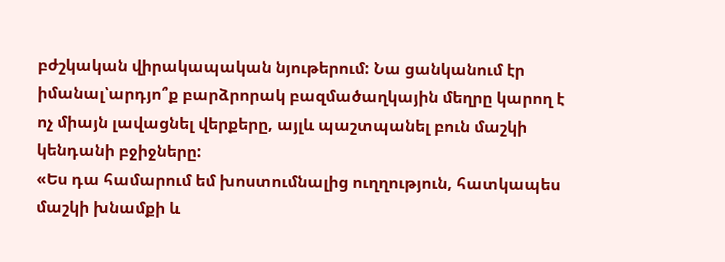բժշկական վիրակապական նյութերում: Նա ցանկանում էր իմանալ՝արդյո՞ք բարձրորակ բազմածաղկային մեղրը կարող է ոչ միայն լավացնել վերքերը, այլև պաշտպանել բուն մաշկի կենդանի բջիջները:
«Ես դա համարում եմ խոստումնալից ուղղություն, հատկապես մաշկի խնամքի և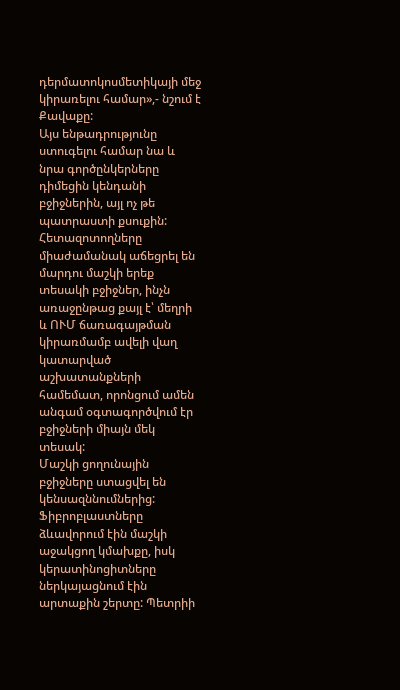դերմատոկոսմետիկայի մեջ կիրառելու համար»,- նշում է Քավաքը:
Այս ենթադրությունը ստուգելու համար նա և նրա գործընկերները դիմեցին կենդանի բջիջներին, այլ ոչ թե պատրաստի քսուքին: Հետազոտողները միաժամանակ աճեցրել են մարդու մաշկի երեք տեսակի բջիջներ, ինչն առաջընթաց քայլ է՝ մեղրի և ՈՒՄ ճառագայթման կիրառմամբ ավելի վաղ կատարված աշխատանքների համեմատ, որոնցում ամեն անգամ օգտագործվում էր բջիջների միայն մեկ տեսակ:
Մաշկի ցողունային բջիջները ստացվել են կենսազննումներից: Ֆիբրոբլաստները ձևավորում էին մաշկի աջակցող կմախքը, իսկ կերատինոցիտները ներկայացնում էին արտաքին շերտը: Պետրիի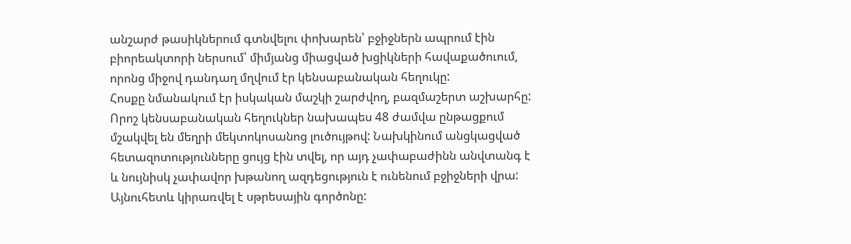անշարժ թասիկներում գտնվելու փոխարեն՝ բջիջներն ապրում էին բիորեակտորի ներսում՝ միմյանց միացված խցիկների հավաքածուում, որոնց միջով դանդաղ մղվում էր կենսաբանական հեղուկը:
Հոսքը նմանակում էր իսկական մաշկի շարժվող, բազմաշերտ աշխարհը: Որոշ կենսաբանական հեղուկներ նախապես 48 ժամվա ընթացքում մշակվել են մեղրի մեկտոկոսանոց լուծույթով: Նախկինում անցկացված հետազոտությունները ցույց էին տվել, որ այդ չափաբաժինն անվտանգ է և նույնիսկ չափավոր խթանող ազդեցություն է ունենում բջիջների վրա:
Այնուհետև կիրառվել է սթրեսային գործոնը: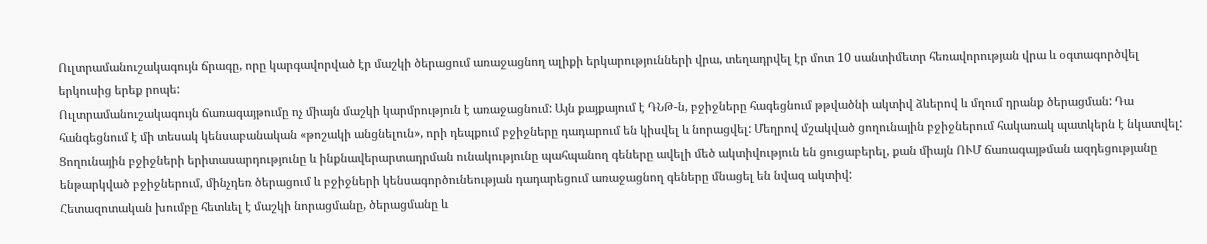Ուլտրամանուշակագույն ճրագը, որը կարգավորված էր մաշկի ծերացում առաջացնող ալիքի երկարությունների վրա, տեղադրվել էր մոտ 10 սանտիմետր հեռավորության վրա և օգտագործվել երկուսից երեք րոպե:
Ուլտրամանուշակագույն ճառագայթումը ոչ միայն մաշկի կարմրություն է առաջացնում: Այն քայքայում է ԴՆԹ-ն, բջիջները հագեցնում թթվածնի ակտիվ ձևերով և մղում դրանք ծերացման: Դա հանգեցնում է մի տեսակ կենսաբանական «թոշակի անցնելուն», որի դեպքում բջիջները դադարում են կիսվել և նորացվել: Մեղրով մշակված ցողունային բջիջներում հակառակ պատկերն է նկատվել:
Ցողունային բջիջների երիտասարդությունը և ինքնավերարտադրման ունակությունը պահպանող գեները ավելի մեծ ակտիվություն են ցուցաբերել, քան միայն ՈՒՄ ճառագայթման ազդեցությանը ենթարկված բջիջներում, մինչդեռ ծերացում և բջիջների կենսագործունեության դադարեցում առաջացնող գեները մնացել են նվազ ակտիվ:
Հետազոտական խումբը հետևել է մաշկի նորացմանը, ծերացմանը և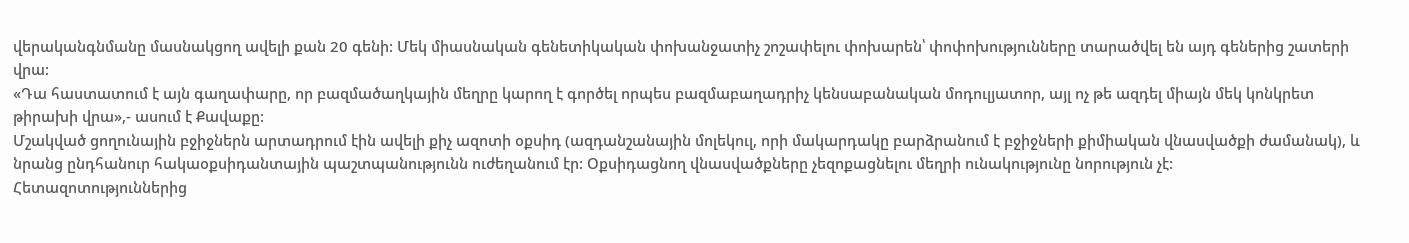վերականգնմանը մասնակցող ավելի քան 20 գենի: Մեկ միասնական գենետիկական փոխանջատիչ շոշափելու փոխարեն՝ փոփոխությունները տարածվել են այդ գեներից շատերի վրա:
«Դա հաստատում է այն գաղափարը, որ բազմածաղկային մեղրը կարող է գործել որպես բազմաբաղադրիչ կենսաբանական մոդուլյատոր, այլ ոչ թե ազդել միայն մեկ կոնկրետ թիրախի վրա»,- ասում է Քավաքը:
Մշակված ցողունային բջիջներն արտադրում էին ավելի քիչ ազոտի օքսիդ (ազդանշանային մոլեկուլ, որի մակարդակը բարձրանում է բջիջների քիմիական վնասվածքի ժամանակ), և նրանց ընդհանուր հակաօքսիդանտային պաշտպանությունն ուժեղանում էր: Օքսիդացնող վնասվածքները չեզոքացնելու մեղրի ունակությունը նորություն չէ:
Հետազոտություններից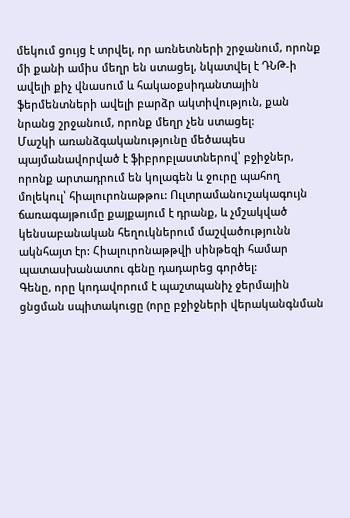մեկում ցույց է տրվել, որ առնետների շրջանում, որոնք մի քանի ամիս մեղր են ստացել, նկատվել է ԴՆԹ-ի ավելի քիչ վնասում և հակաօքսիդանտային ֆերմենտների ավելի բարձր ակտիվություն, քան նրանց շրջանում, որոնք մեղր չեն ստացել:
Մաշկի առանձգականությունը մեծապես պայմանավորված է ֆիբրոբլաստներով՝ բջիջներ, որոնք արտադրում են կոլագեն և ջուրը պահող մոլեկուլ՝ հիալուրոնաթթու: Ուլտրամանուշակագույն ճառագայթումը քայքայում է դրանք, և չմշակված կենսաբանական հեղուկներում մաշվածությունն ակնհայտ էր: Հիալուրոնաթթվի սինթեզի համար պատասխանատու գենը դադարեց գործել:
Գենը, որը կոդավորում է պաշտպանիչ ջերմային ցնցման սպիտակուցը (որը բջիջների վերականգնման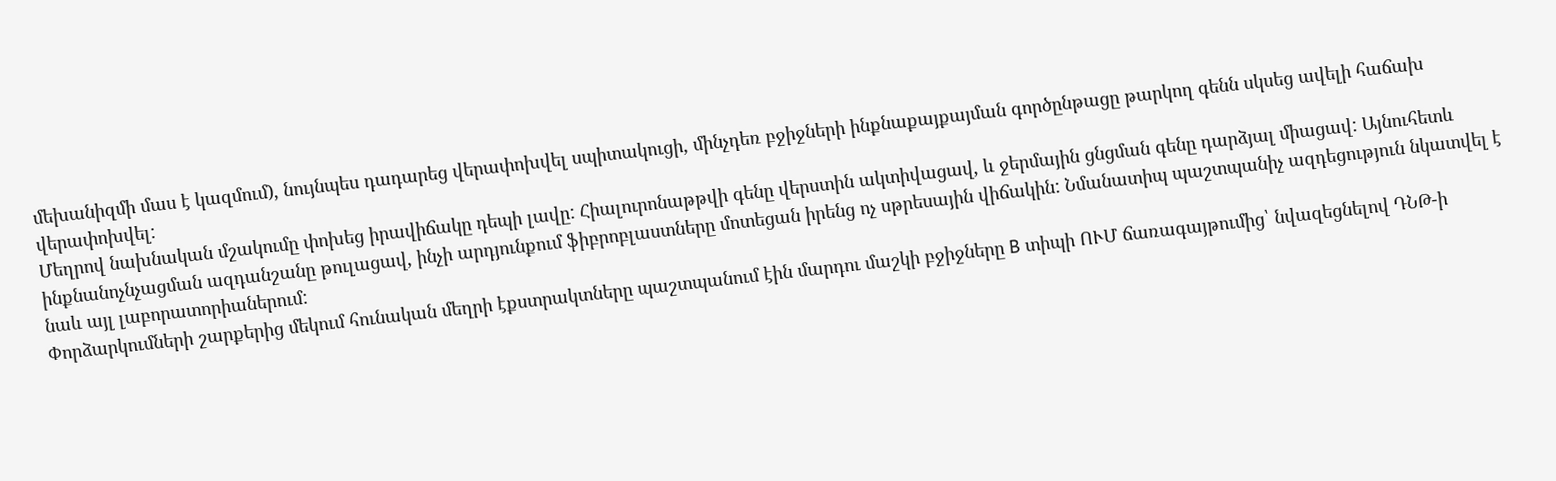մեխանիզմի մաս է կազմում), նույնպես դադարեց վերափոխվել սպիտակուցի, մինչդեռ բջիջների ինքնաքայքայման գործընթացը թարկող գենն սկսեց ավելի հաճախ վերափոխվել:
Մեղրով նախնական մշակումը փոխեց իրավիճակը դեպի լավը: Հիալուրոնաթթվի գենը վերստին ակտիվացավ, և ջերմային ցնցման գենը դարձյալ միացավ: Այնուհետև ինքնանոչնչացման ազդանշանը թուլացավ, ինչի արդյունքում ֆիբրոբլաստները մոտեցան իրենց ոչ սթրեսային վիճակին: Նմանատիպ պաշտպանիչ ազդեցություն նկատվել է նաև այլ լաբորատորիաներում:
Փորձարկումների շարքերից մեկում հունական մեղրի էքստրակտները պաշտպանում էին մարդու մաշկի բջիջները B տիպի ՈՒՄ ճառագայթումից՝ նվազեցնելով ԴՆԹ-ի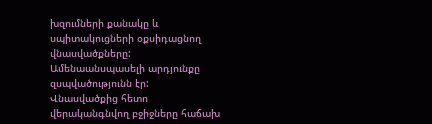խզումների քանակը և սպիտակուցների օքսիդացնող վնասվածքները: Ամենաանսպասելի արդյունքը զսպվածությունն էր:
Վնասվածքից հետո վերականգնվող բջիջները հաճախ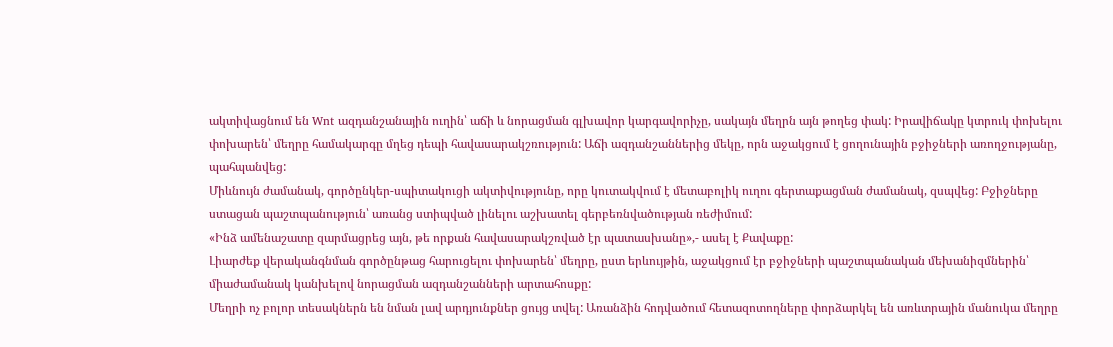ակտիվացնում են Wnt ազդանշանային ուղին՝ աճի և նորացման գլխավոր կարգավորիչը, սակայն մեղրն այն թողեց փակ: Իրավիճակը կտրուկ փոխելու փոխարեն՝ մեղրը համակարգը մղեց դեպի հավասարակշռություն: Աճի ազդանշաններից մեկը, որն աջակցում է ցողունային բջիջների առողջությանը, պահպանվեց:
Միևնույն ժամանակ, գործընկեր-սպիտակուցի ակտիվությունը, որը կուտակվում է մետաբոլիկ ուղու գերտաքացման ժամանակ, զսպվեց: Բջիջները ստացան պաշտպանություն՝ առանց ստիպված լինելու աշխատել գերբեռնվածության ռեժիմում:
«Ինձ ամենաշատը զարմացրեց այն, թե որքան հավասարակշռված էր պատասխանը»,- ասել է Քավաքը:
Լիարժեք վերականգնման գործընթաց հարուցելու փոխարեն՝ մեղրը, ըստ երևույթին, աջակցում էր բջիջների պաշտպանական մեխանիզմներին՝ միաժամանակ կանխելով նորացման ազդանշանների արտահոսքը:
Մեղրի ոչ բոլոր տեսակներն են նման լավ արդյունքներ ցույց տվել: Առանձին հոդվածում հետազոտողները փորձարկել են առևտրային մանուկա մեղրը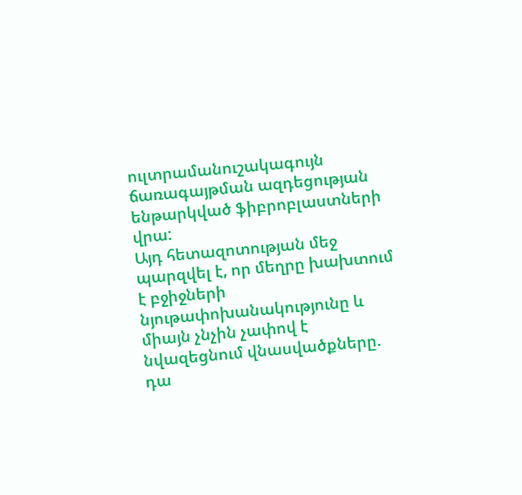ուլտրամանուշակագույն ճառագայթման ազդեցության ենթարկված ֆիբրոբլաստների վրա:
Այդ հետազոտության մեջ պարզվել է, որ մեղրը խախտում է բջիջների նյութափոխանակությունը և միայն չնչին չափով է նվազեցնում վնասվածքները. դա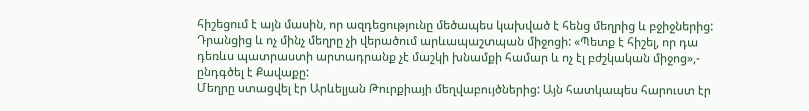հիշեցում է այն մասին, որ ազդեցությունը մեծապես կախված է հենց մեղրից և բջիջներից:
Դրանցից և ոչ մինչ մեղրը չի վերածում արևապաշտպան միջոցի: «Պետք է հիշել, որ դա դեռևս պատրաստի արտադրանք չէ մաշկի խնամքի համար և ոչ էլ բժշկական միջոց»,- ընդգծել է Քավաքը:
Մեղրը ստացվել էր Արևելյան Թուրքիայի մեղվաբույծներից: Այն հատկապես հարուստ էր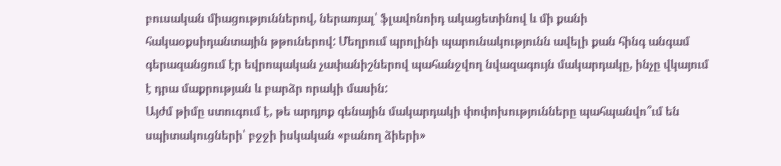բուսական միացություններով, ներառյալ՝ ֆլավոնոիդ ակացետինով և մի քանի հակաօքսիդանտային թթուներով: Մեղրում պրոլինի պարունակությունն ավելի քան հինգ անգամ գերազանցում էր եվրոպական չափանիշներով պահանջվող նվազագույն մակարդակը, ինչը վկայում է դրա մաքրության և բարձր որակի մասին:
Այժմ թիմը ստուգում է, թե արդյոք գենային մակարդակի փոփոխությունները պահպանվո՞ւմ են սպիտակուցների՝ բջջի իսկական «բանող ձիերի»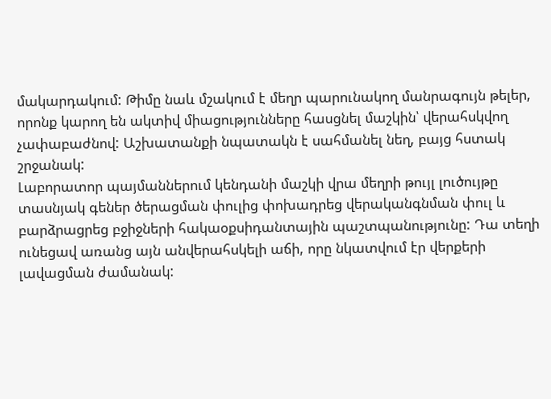մակարդակում: Թիմը նաև մշակում է մեղր պարունակող մանրագույն թելեր, որոնք կարող են ակտիվ միացությունները հասցնել մաշկին՝ վերահսկվող չափաբաժնով: Աշխատանքի նպատակն է սահմանել նեղ, բայց հստակ շրջանակ:
Լաբորատոր պայմաններում կենդանի մաշկի վրա մեղրի թույլ լուծույթը տասնյակ գեներ ծերացման փուլից փոխադրեց վերականգնման փուլ և բարձրացրեց բջիջների հակաօքսիդանտային պաշտպանությունը: Դա տեղի ունեցավ առանց այն անվերահսկելի աճի, որը նկատվում էր վերքերի լավացման ժամանակ: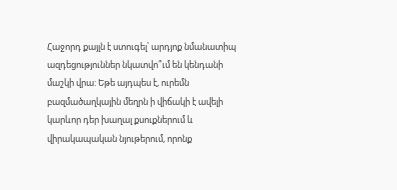Հաջորդ քայլն է ստուգել՝ արդյոք նմանատիպ ազդեցություններ նկատվո՞ւմ են կենդանի մաշկի վրա: Եթե այդպես է, ուրեմն բազմածաղկային մեղրն ի վիճակի է ավելի կարևոր դեր խաղալ քսուքներում և վիրակապական նյութերում, որոնք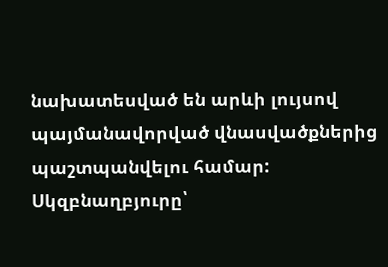նախատեսված են արևի լույսով պայմանավորված վնասվածքներից պաշտպանվելու համար:
Սկզբնաղբյուրը՝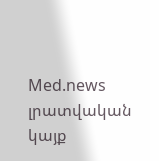Med.news լրատվական կայք